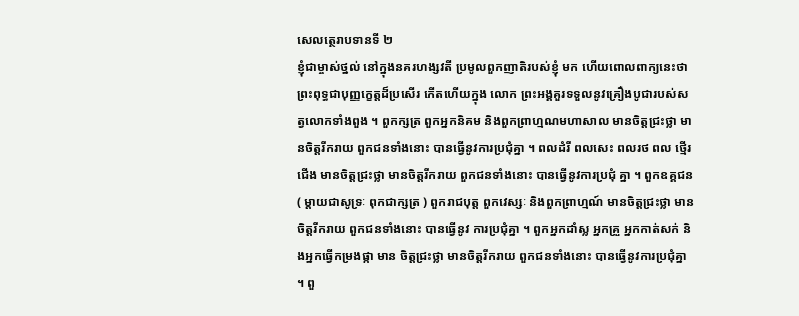សេលត្ថេរាបទានទី ២
ខ្ញុំជាម្ចាស់ថ្នល់ នៅក្នុងនគរហង្សវតី ប្រមូលពួកញាតិរបស់ខ្ញុំ មក ហើយពោលពាក្យនេះថា ព្រះពុទ្ធជាបុញ្ញក្ខេត្តដ៏ប្រសើរ កើតហើយក្នុង លោក ព្រះអង្គគួរទទួលនូវគ្រឿងបូជារបស់សត្វលោកទាំងពួង ។ ពួកក្សត្រ ពួកអ្នកនិគម និងពួកព្រាហ្មណមហាសាល មានចិត្តជ្រះថ្លា មានចិត្តរីករាយ ពួកជនទាំងនោះ បានធ្វើនូវការប្រជុំគ្នា ។ ពលដំរី ពលសេះ ពលរថ ពល ថ្មើរជើង មានចិត្តជ្រះថ្លា មានចិត្តរីករាយ ពួកជនទាំងនោះ បានធ្វើនូវការប្រជុំ គ្នា ។ ពួកឧគ្គជន ( ម្តាយជាសូទ្រៈ ពុកជាក្សត្រ ) ពួករាជបុត្ត ពួកវេស្សៈ និងពួកព្រាហ្មណ៍ មានចិត្តជ្រះថ្លា មានចិត្តរីករាយ ពួកជនទាំងនោះ បានធ្វើនូវ ការប្រជុំគ្នា ។ ពួកអ្នកដាំស្ល អ្នកគ្រួ អ្នកកាត់សក់ និងអ្នកធ្វើកម្រងផ្កា មាន ចិត្តជ្រះថ្លា មានចិត្តរីករាយ ពួកជនទាំងនោះ បានធ្វើនូវការប្រជុំគ្នា ។ ពួ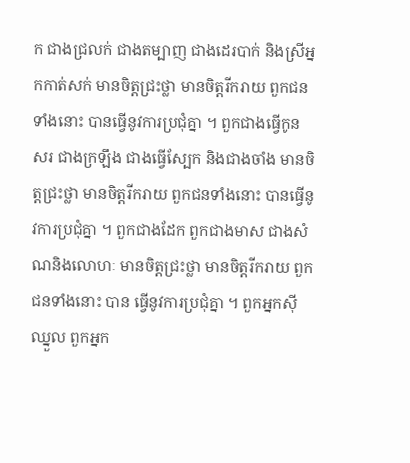ក ជាងជ្រលក់ ជាងតម្បាញ ជាងដេរបាក់ និងស្រីអ្នកកាត់សក់ មានចិត្តជ្រះថ្លា មានចិត្តរីករាយ ពួកជនទាំងនោះ បានធ្វើនូវការប្រជុំគ្នា ។ ពួកជាងធ្វើកូន សរ ជាងក្រឡឹង ជាងធ្វើស្បែក និងជាងចាំង មានចិត្តជ្រះថ្លា មានចិត្តរីករាយ ពួកជនទាំងនោះ បានធ្វើនូវការប្រជុំគ្នា ។ ពួកជាងដែក ពួកជាងមាស ជាងសំណនិងលោហៈ មានចិត្តជ្រះថ្លា មានចិត្តរីករាយ ពួកជនទាំងនោះ បាន ធ្វើនូវការប្រជុំគ្នា ។ ពួកអ្នកស៊ីឈ្នួល ពួកអ្នក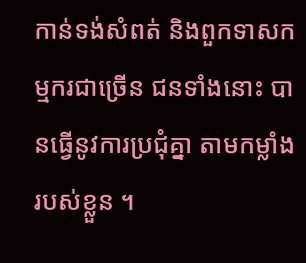កាន់ទង់សំពត់ និងពួកទាសកម្មករជាច្រើន ជនទាំងនោះ បានធ្វើនូវការប្រជុំគ្នា តាមកម្លាំងរបស់ខ្លួន ។